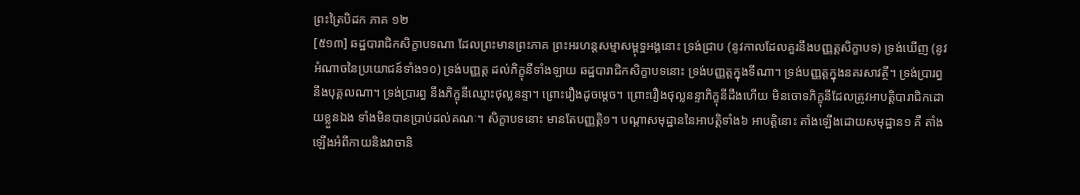ព្រះត្រៃបិដក ភាគ ១២
[៥១៣] ឆដ្ឋបារាជិកសិក្ខាបទណា ដែលព្រះមានព្រះភាគ ព្រះអរហន្ដសម្មាសម្ពុទ្ធអង្គនោះ ទ្រង់ជ្រាប (នូវកាលដែលគួរនឹងបញ្ញត្ដសិក្ខាបទ) ទ្រង់ឃើញ (នូវអំណាចនៃប្រយោជន៍ទាំង១០) ទ្រង់បញ្ញត្ដ ដល់ភិក្ខុនីទាំងឡាយ ឆដ្ឋបារាជិកសិក្ខាបទនោះ ទ្រង់បញ្ញត្ដក្នុងទីណា។ ទ្រង់បញ្ញត្ដក្នុងនគរសាវត្ថី។ ទ្រង់ប្រារព្ធនឹងបុគ្គលណា។ ទ្រង់ប្រារព្ធ នឹងភិក្ខុនីឈ្មោះថុល្លនន្ទា។ ព្រោះរឿងដូចម្ដេច។ ព្រោះរឿងថុល្លនន្ទាភិក្ខុនីដឹងហើយ មិនចោទភិក្ខុនីដែលត្រូវអាបត្ដិបារាជិកដោយខ្លួនឯង ទាំងមិនបានប្រាប់ដល់គណៈ។ សិក្ខាបទនោះ មានតែបញ្ញត្ដិ១។ បណ្ដាសមុដ្ឋាននៃអាបត្ដិទាំង៦ អាបត្ដិនោះ តាំងឡើងដោយសមុដ្ឋាន១ គឺ តាំងឡើងអំពីកាយនិងវាចានិ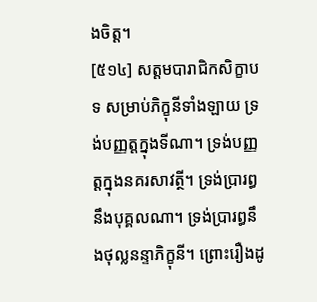ងចិត្ដ។
[៥១៤] សត្ដមបារាជិកសិក្ខាបទ សម្រាប់ភិក្ខុនីទាំងឡាយ ទ្រង់បញ្ញត្ដក្នុងទីណា។ ទ្រង់បញ្ញត្ដក្នុងនគរសាវត្ថី។ ទ្រង់ប្រារព្ធនឹងបុគ្គលណា។ ទ្រង់ប្រារព្ធនឹងថុល្លនន្ទាភិក្ខុនី។ ព្រោះរឿងដូ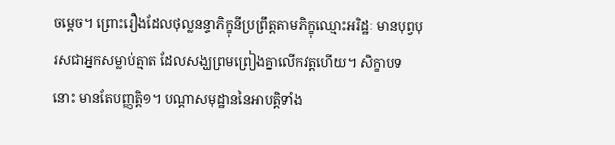ចម្ដេច។ ព្រោះរឿងដែលថុល្លនន្ទាភិក្ខុនីប្រព្រឹត្ដតាមភិក្ខុឈ្មោះអរិដ្ឋៈ មានបុព្វបុរសជាអ្នកសម្លាប់ត្មាត ដែលសង្ឃព្រមព្រៀងគ្នាលើកវត្ដហើយ។ សិក្ខាបទនោះ មានតែបញ្ញត្ដិ១។ បណ្ដាសមុដ្ឋាននៃអាបត្ដិទាំង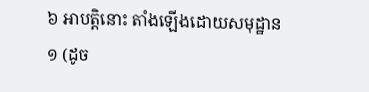៦ អាបត្ដិនោះ តាំងឡើងដោយសមុដ្ឋាន១ (ដូច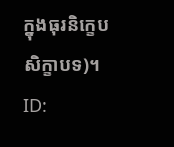ក្នុងធុរនិក្ខេបសិក្ខាបទ)។
ID: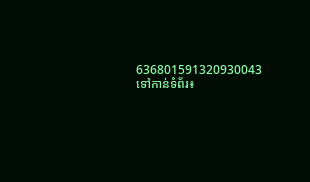636801591320930043
ទៅកាន់ទំព័រ៖